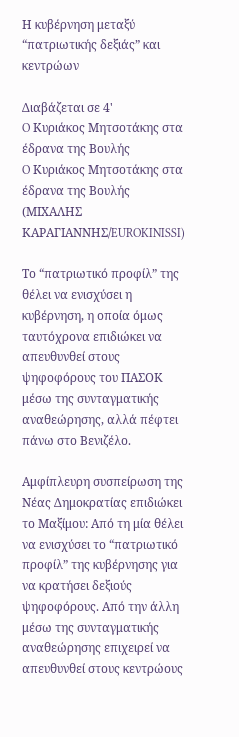Η κυβέρνηση μεταξύ “πατριωτικής δεξιάς” και κεντρώων

Διαβάζεται σε 4'
O Κυριάκος Μητσοτάκης στα έδρανα της Βουλής
O Κυριάκος Μητσοτάκης στα έδρανα της Βουλής (ΜΙΧΑΛΗΣ ΚΑΡΑΓΙΑΝΝΗΣ/EUROKINISSI)

Το “πατριωτικό προφίλ” της θέλει να ενισχύσει η κυβέρνηση, η οποία όμως ταυτόχρονα επιδιώκει να απευθυνθεί στους ψηφοφόρους του ΠΑΣΟΚ μέσω της συνταγματικής αναθεώρησης, αλλά πέφτει πάνω στο Βενιζέλο.

Αμφίπλευρη συσπείρωση της Νέας Δημοκρατίας επιδιώκει το Μαξίμου: Από τη μία θέλει να ενισχύσει το “πατριωτικό προφίλ” της κυβέρνησης για να κρατήσει δεξιούς ψηφοφόρους. Από την άλλη μέσω της συνταγματικής αναθεώρησης επιχειρεί να απευθυνθεί στους κεντρώους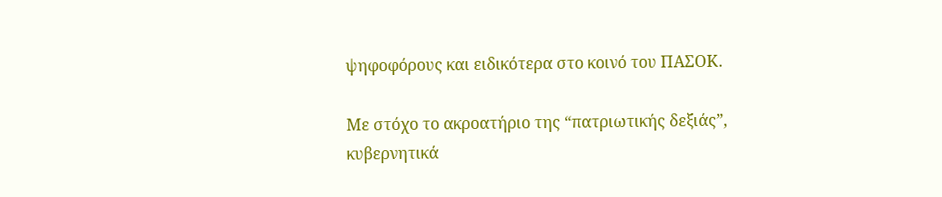ψηφοφόρους και ειδικότερα στο κοινό του ΠΑΣΟΚ.

Με στόχο το ακροατήριο της “πατριωτικής δεξιάς”, κυβερνητικά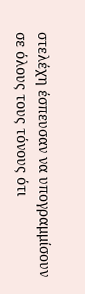στελέχη έσπευσαν να υπογραμμίσουν σε όλους τους τόνους ότι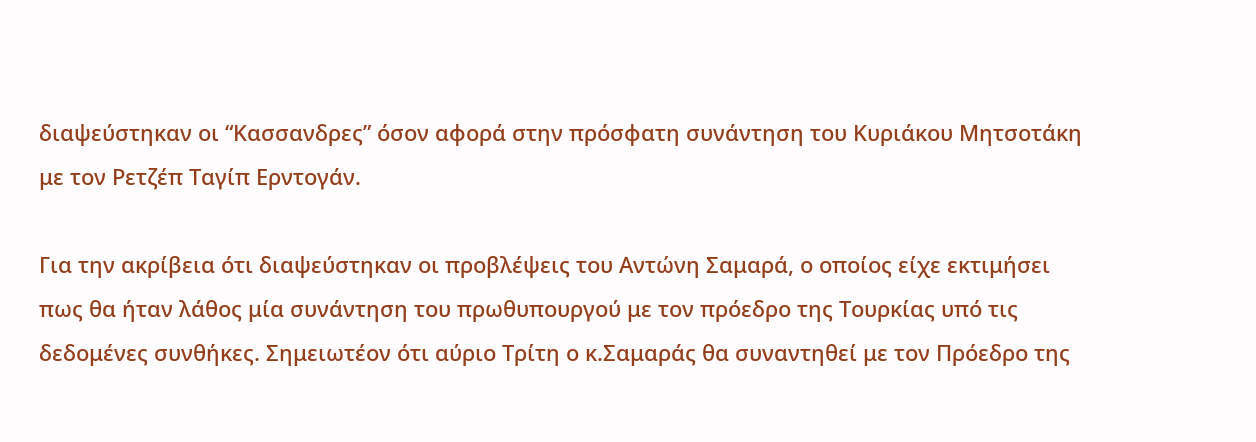διαψεύστηκαν οι “Κασσανδρες” όσον αφορά στην πρόσφατη συνάντηση του Κυριάκου Μητσοτάκη με τον Ρετζέπ Ταγίπ Ερντογάν.

Για την ακρίβεια ότι διαψεύστηκαν οι προβλέψεις του Αντώνη Σαμαρά, ο οποίος είχε εκτιμήσει πως θα ήταν λάθος μία συνάντηση του πρωθυπουργού με τον πρόεδρο της Τουρκίας υπό τις δεδομένες συνθήκες. Σημειωτέον ότι αύριο Τρίτη ο κ.Σαμαράς θα συναντηθεί με τον Πρόεδρο της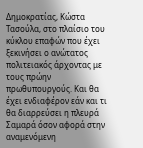Δημοκρατίας, Κώστα Τασούλα, στο πλαίσιο του κύκλου επαφών που έχει ξεκινήσει ο ανώτατος πολιτειακός άρχοντας με τους πρώην πρωθυπουργούς. Και θα έχει ενδιαφέρον εάν και τι θα διαρρεύσει η πλευρά Σαμαρά όσον αφορά στην αναμενόμενη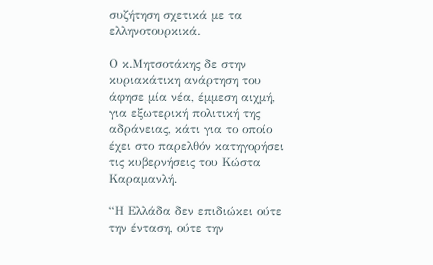συζήτηση σχετικά με τα ελληνοτουρκικά.

Ο κ.Μητσοτάκης δε στην κυριακάτικη ανάρτηση του άφησε μία νέα, έμμεση αιχμή, για εξωτερική πολιτική της αδράνειας, κάτι για το οποίο έχει στο παρελθόν κατηγορήσει τις κυβερνήσεις του Κώστα Καραμανλή.

“Η Ελλάδα δεν επιδιώκει ούτε την ένταση, ούτε την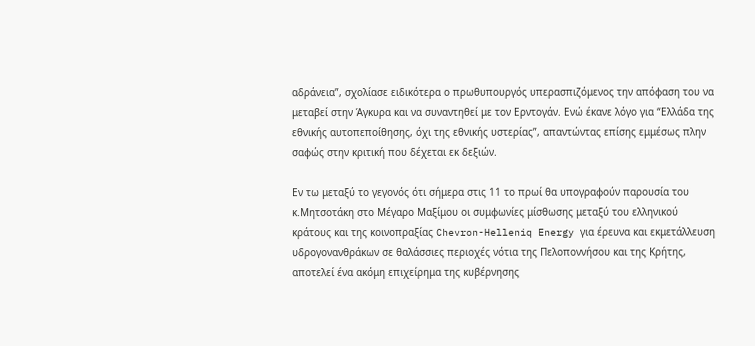αδράνεια”, σχολίασε ειδικότερα ο πρωθυπουργός υπερασπιζόμενος την απόφαση του να μεταβεί στην Άγκυρα και να συναντηθεί με τον Ερντογάν. Ενώ έκανε λόγο για “Ελλάδα της εθνικής αυτοπεποίθησης, όχι της εθνικής υστερίας”, απαντώντας επίσης εμμέσως πλην σαφώς στην κριτική που δέχεται εκ δεξιών.

Εν τω μεταξύ το γεγονός ότι σήμερα στις 11 το πρωί θα υπογραφούν παρουσία του κ.Μητσοτάκη στο Μέγαρο Μαξίμου οι συμφωνίες μίσθωσης μεταξύ του ελληνικού κράτους και της κοινοπραξίας Chevron-Helleniq Energy για έρευνα και εκμετάλλευση υδρογονανθράκων σε θαλάσσιες περιοχές νότια της Πελοποννήσου και της Κρήτης, αποτελεί ένα ακόμη επιχείρημα της κυβέρνησης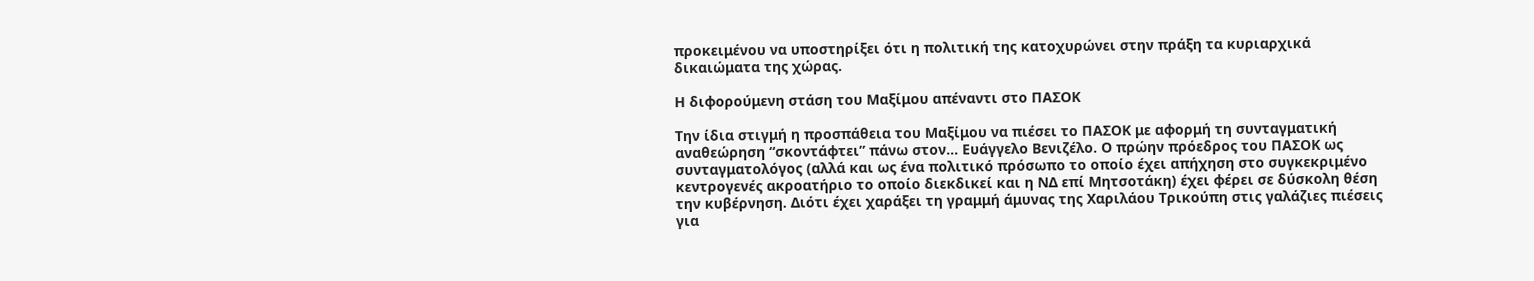προκειμένου να υποστηρίξει ότι η πολιτική της κατοχυρώνει στην πράξη τα κυριαρχικά δικαιώματα της χώρας.

Η διφορούμενη στάση του Μαξίμου απέναντι στο ΠΑΣΟΚ

Την ίδια στιγμή η προσπάθεια του Μαξίμου να πιέσει το ΠΑΣΟΚ με αφορμή τη συνταγματική αναθεώρηση “σκοντάφτει” πάνω στον… Ευάγγελο Βενιζέλο. Ο πρώην πρόεδρος του ΠΑΣΟΚ ως συνταγματολόγος (αλλά και ως ένα πολιτικό πρόσωπο το οποίο έχει απήχηση στο συγκεκριμένο κεντρογενές ακροατήριο το οποίο διεκδικεί και η ΝΔ επί Μητσοτάκη) έχει φέρει σε δύσκολη θέση την κυβέρνηση. Διότι έχει χαράξει τη γραμμή άμυνας της Χαριλάου Τρικούπη στις γαλάζιες πιέσεις για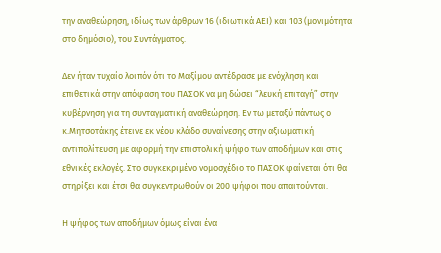την αναθεώρηση, ιδίως των άρθρων 16 (ιδιωτικά ΑΕΙ) και 103 (μονιμότητα στο δημόσιο), του Συντάγματος.

Δεν ήταν τυχαίο λοιπόν ότι το Μαξίμου αντέδρασε με ενόχληση και επιθετικά στην απόφαση του ΠΑΣΟΚ να μη δώσει “λευκή επιταγή” στην κυβέρνηση για τη συνταγματική αναθεώρηση. Εν τω μεταξύ πάντως ο κ.Μητσοτάκης έτεινε εκ νέου κλάδο συναίνεσης στην αξιωματική αντιπολίτευση με αφορμή την επιστολική ψήφο των αποδήμων και στις εθνικές εκλογές. Στο συγκεκριμένο νομοσχέδιο το ΠΑΣΟΚ φαίνεται ότι θα στηρίξει και έτσι θα συγκεντρωθούν οι 200 ψήφοι που απαιτούνται.

Η ψήφος των αποδήμων όμως είναι ένα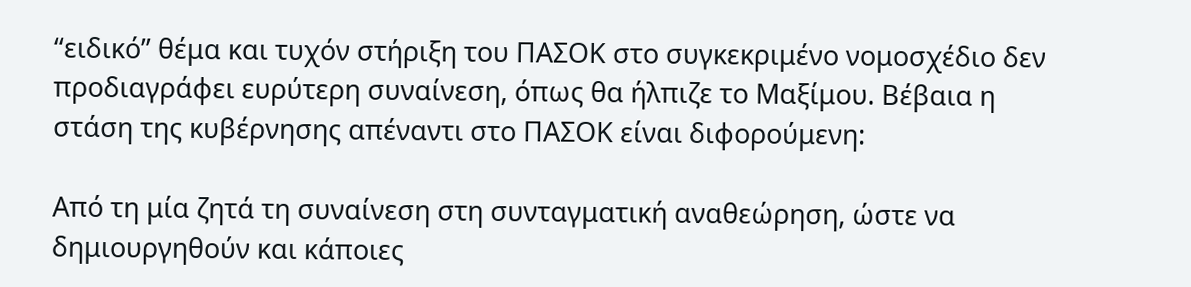“ειδικό” θέμα και τυχόν στήριξη του ΠΑΣΟΚ στο συγκεκριμένο νομοσχέδιο δεν προδιαγράφει ευρύτερη συναίνεση, όπως θα ήλπιζε το Μαξίμου. Βέβαια η στάση της κυβέρνησης απέναντι στο ΠΑΣΟΚ είναι διφορούμενη:

Από τη μία ζητά τη συναίνεση στη συνταγματική αναθεώρηση, ώστε να δημιουργηθούν και κάποιες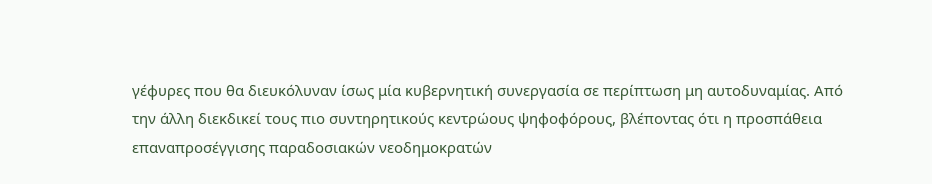γέφυρες που θα διευκόλυναν ίσως μία κυβερνητική συνεργασία σε περίπτωση μη αυτοδυναμίας. Από την άλλη διεκδικεί τους πιο συντηρητικούς κεντρώους ψηφοφόρους, βλέποντας ότι η προσπάθεια επαναπροσέγγισης παραδοσιακών νεοδημοκρατών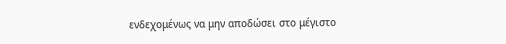ενδεχομένως να μην αποδώσει στο μέγιστο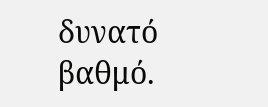δυνατό βαθμό.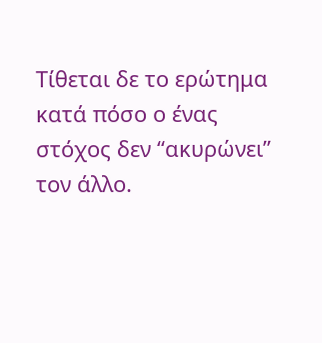Τίθεται δε το ερώτημα κατά πόσο ο ένας στόχος δεν “ακυρώνει” τον άλλο.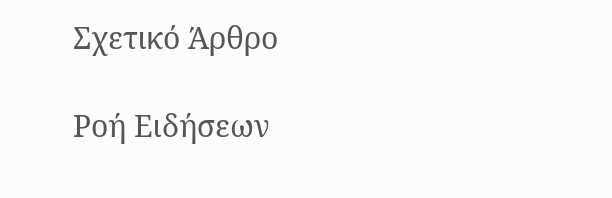Σχετικό Άρθρο

Ροή Ειδήσεων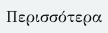Περισσότερα